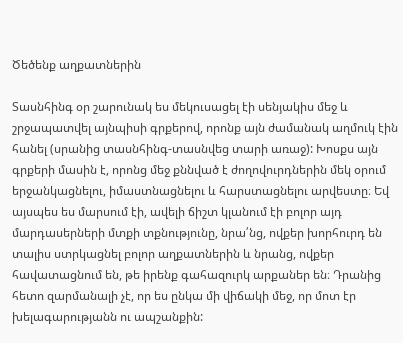Ծեծենք աղքատներին

Տասնհինգ օր շարունակ ես մեկուսացել էի սենյակիս մեջ և շրջապատվել այնպիսի գրքերով, որոնք այն ժամանակ աղմուկ էին հանել (սրանից տասնհինգ-տասնվեց տարի առաջ): Խոսքս այն գրքերի մասին է, որոնց մեջ քննված է ժողովուրդներին մեկ օրում երջանկացնելու, իմաստնացնելու և հարստացնելու արվեստը։ Եվ այսպես ես մարսում էի, ավելի ճիշտ կլանում էի բոլոր այդ մարդասերների մտքի տքնությունը, նրա՛նց, ովքեր խորհուրդ են տալիս ստրկացնել բոլոր աղքատներին և նրանց, ովքեր հավատացնում են, թե իրենք գահազուրկ արքաներ են։ Դրանից հետո զարմանալի չէ, որ ես ընկա մի վիճակի մեջ, որ մոտ էր խելագարությանն ու ապշանքին: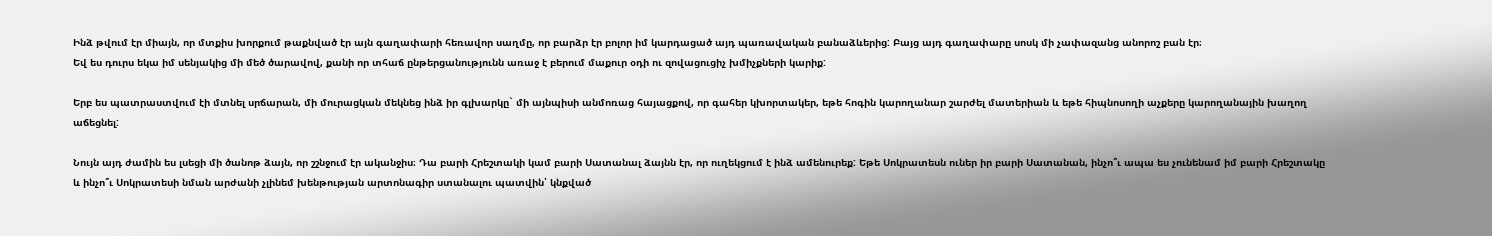Ինձ թվում էր միայն, որ մտքիս խորքում թաքնված էր այն գաղափարի հեռավոր սաղմը, որ բարձր էր բոլոր իմ կարդացած այդ պառավական բանաձևերից: Բայց այդ գաղափարը սոսկ մի չափազանց անորոշ բան էր։
Եվ ես դուրս եկա իմ սենյակից մի մեծ ծարավով, քանի որ տհաճ ընթերցանությունն առաջ է բերում մաքուր օդի ու զովացուցիչ խմիչքների կարիք:

Երբ ես պատրաստվում էի մտնել սրճարան, մի մուրացկան մեկնեց ինձ իր գլխարկը` մի այնպիսի անմոռաց հայացքով, որ գահեր կխորտակեր, եթե հոգին կարողանար շարժել մատերիան և եթե հիպնոսողի աչքերը կարողանային խաղող աճեցնել:

Նույն այդ ժամին ես լսեցի մի ծանոթ ձայն, որ շշնջում էր ականջիս։ Դա բարի Հրեշտակի կամ բարի Սատանալ ձայնն էր, որ ուղեկցում է ինձ ամենուրեք: Եթե Սոկրատեսն ուներ իր բարի Սատանան, ինչո՞ւ ապա ես չունենամ իմ բարի Հրեշտակը և ինչո՞ւ Սոկրատեսի նման արժանի չլինեմ խենթության արտոնագիր ստանալու պատվին՝ կնքված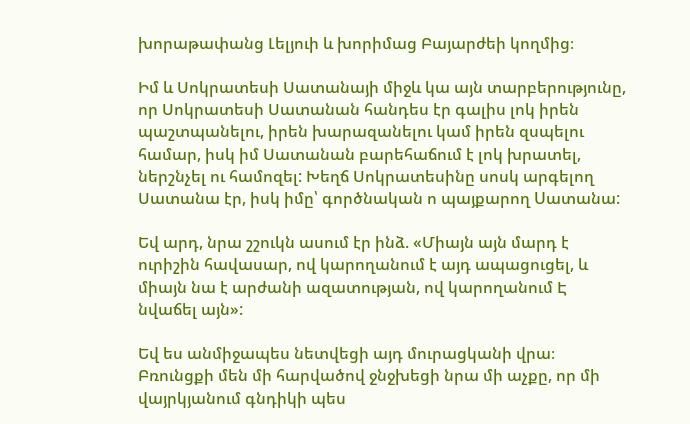խորաթափանց Լելյուի և խորիմաց Բայարժեի կողմից։

Իմ և Սոկրատեսի Սատանայի միջև կա այն տարբերությունը, որ Սոկրատեսի Սատանան հանդես էր գալիս լոկ իրեն պաշտպանելու, իրեն խարազանելու կամ իրեն զսպելու համար, իսկ իմ Սատանան բարեհաճում է լոկ խրատել, ներշնչել ու համոզել: Խեղճ Սոկրատեսինը սոսկ արգելող Սատանա էր, իսկ իմը՝ գործնական ո պայքարող Uատանա:

Եվ արդ, նրա շշուկն ասում էր ինձ. «Միայն այն մարդ է ուրիշին հավասար, ով կարողանում է այդ ապացուցել, և միայն նա է արժանի ազատության, ով կարողանում Է նվաճել այն»:

Եվ ես անմիջապես նետվեցի այդ մուրացկանի վրա։ Բռունցքի մեն մի հարվածով ջնջխեցի նրա մի աչքը, որ մի վայրկյանում գնդիկի պես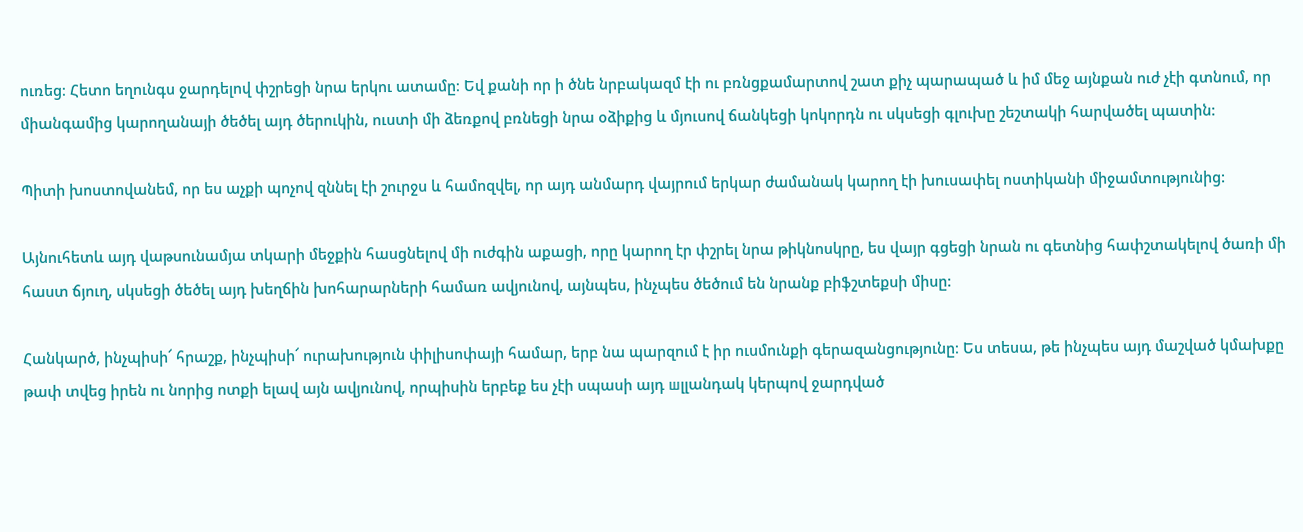ուռեց։ Հետո եղունգս ջարդելով փշրեցի նրա երկու ատամը։ Եվ քանի որ ի ծնե նրբակազմ էի ու բռնցքամարտով շատ քիչ պարապած և իմ մեջ այնքան ուժ չէի գտնում, որ միանգամից կարողանայի ծեծել այդ ծերուկին, ուստի մի ձեռքով բռնեցի նրա օձիքից և մյուսով ճանկեցի կոկորդն ու սկսեցի գլուխը շեշտակի հարվածել պատին:

Պիտի խոստովանեմ, որ ես աչքի պոչով զննել էի շուրջս և համոզվել, որ այդ անմարդ վայրում երկար ժամանակ կարող էի խուսափել ոստիկանի միջամտությունից:

Այնուհետև այդ վաթսունամյա տկարի մեջքին հասցնելով մի ուժգին աքացի, որը կարող էր փշրել նրա թիկնոսկրը, ես վայր գցեցի նրան ու գետնից հափշտակելով ծառի մի հաստ ճյուղ, սկսեցի ծեծել այդ խեղճին խոհարարների համառ ավյունով, այնպես, ինչպես ծեծում են նրանք բիֆշտեքսի միսը:

Հանկարծ, ինչպիսի՜ հրաշք, ինչպիսի՜ ուրախություն փիլիսոփայի համար, երբ նա պարզում է իր ուսմունքի գերազանցությունը։ Ես տեսա, թե ինչպես այդ մաշված կմախքը թափ տվեց իրեն ու նորից ոտքի ելավ այն ավյունով, որպիսին երբեք ես չէի սպասի այդ шլլանդակ կերպով ջարդված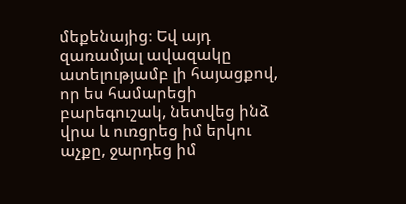մեքենայից։ Եվ այդ զառամյալ ավազակը ատելությամբ լի հայացքով, որ ես համարեցի բարեգուշակ, նետվեց ինձ վրա և ուռցրեց իմ երկու աչքը, ջարդեց իմ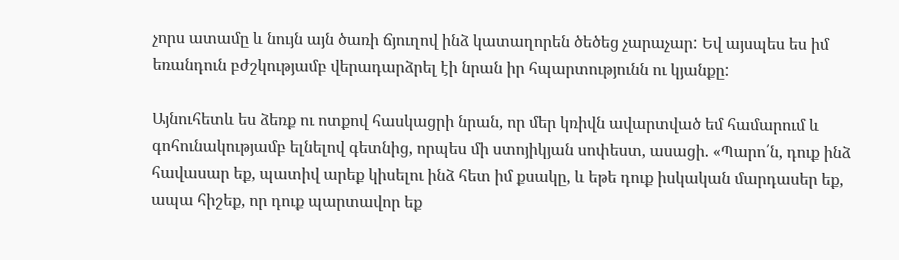չորս ատամը և նույն այն ծառի ճյուղով ինձ կատաղորեն ծեծեց չարաչար: Եվ այսպես ես իմ եռանդուն բժշկությամբ վերադարձրել էի նրան իր հպարտությունն ու կյանքը:

Այնուհետև ես ձեռք ու ոտքով հասկացրի նրան, որ մեր կռիվն ավարտված եմ համարում և գոհունակությամբ ելնելով գետնից, որպես մի ստոյիկյան սոփեստ, ասացի. «Պարո՛ն, դուք ինձ հավասար եք, պատիվ արեք կիսելու ինձ հետ իմ քսակը, և եթե դուք իսկական մարդասեր եք, ապա հիշեք, որ դուք պարտավոր եք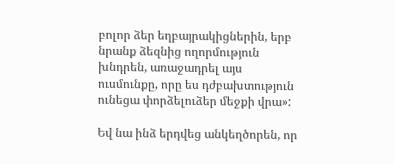բոլոր ձեր եղբայրակիցներին, երբ նրանք ձեզնից ողորմություն խնդրեն, առաջադրել այս ուսմունքը, որը ես դժբախտություն ունեցա փորձելուձեր մեջքի վրա»:

Եվ նա ինձ երդվեց անկեղծորեն, որ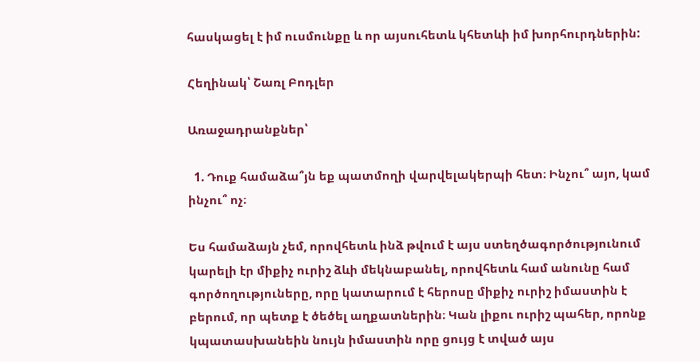հասկացել է իմ ուսմունքը և որ այսուհետև կհետևի իմ խորհուրդներին:

Հեղինակ՝ Շառլ Բոդլեր

Առաջադրանքներ՝

  1. Դուք համաձա՞յն եք պատմողի վարվելակերպի հետ։ Ինչու՞ այո, կամ ինչու՞ ոչ։

Ես համաձայն չեմ, որովհետև ինձ թվում է այս ստեղծագործությունում կարելի էր միքիչ ուրիշ ձևի մեկնաբանել, որովհետև համ անունը համ գործողություները, որը կատարում է հերոսը միքիչ ուրիշ իմաստին է բերում, որ պետք է ծեծել աղքատներին։ Կան լիքու ուրիշ պահեր, որոնք կպատասխանեին նույն իմաստին որը ցույց է տված այս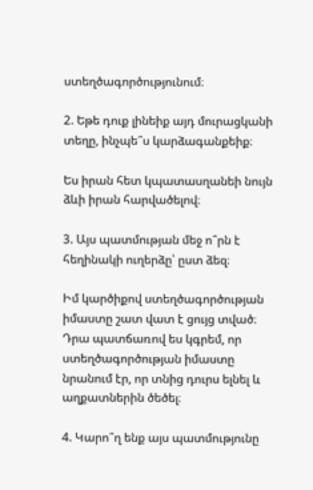ստեղծագործությունում։

2. Եթե դուք լինեիք այդ մուրացկանի տեղը, ինչպե՞ս կարձագանքեիք։

Ես իրան հետ կպատասղանեի նույն ձևի իրան հարվածելով։

3. Այս պատմության մեջ ո՞րն է հեղինակի ուղերձը՝ ըստ ձեզ։

Իմ կարծիքով ստեղծագործության իմաստը շատ վատ է ցույց տված։ Դրա պատճառով ես կգրեմ, որ ստեղծագործության իմաստը նրանում էր, որ տնից դուրս ելնել և աղքատներին ծեծել։

4. Կարո՞ղ ենք այս պատմությունը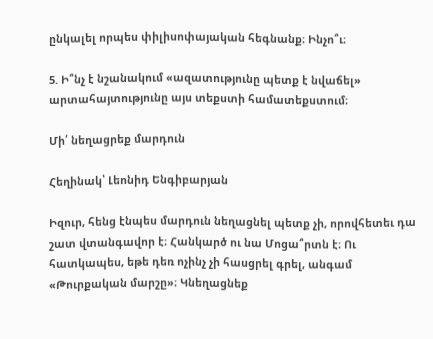ընկալել որպես փիլիսոփայական հեգնանք։ Ինչո՞ւ։

5. Ի՞նչ է նշանակում «ազատությունը պետք է նվաճել» արտահայտությունը այս տեքստի համատեքստում։

Մի՛ նեղացրեք մարդուն

Հեղինակ՝ Լեոնիդ Ենգիբարյան

Իզուր, հենց էնպես մարդուն նեղացնել պետք չի, որովհետեւ դա շատ վտանգավոր է։ Հանկարծ ու նա Մոցա՞րտն է։ Ու հատկապես, եթե դեռ ոչինչ չի հասցրել գրել, անգամ «Թուրքական մարշը»։ Կնեղացնեք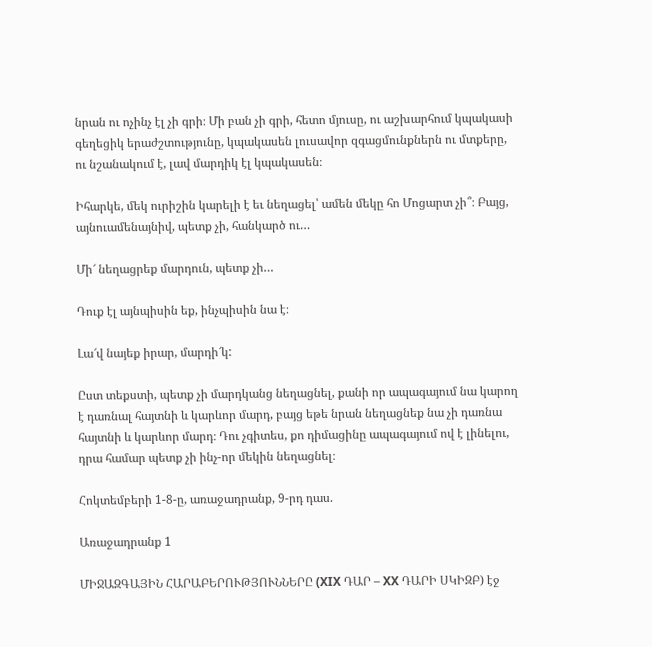նրան ու ոչինչ էլ չի գրի։ Մի բան չի գրի, հետո մյուսը, ու աշխարհում կպակասի գեղեցիկ երաժշտությունը, կպակասեն լուսավոր զգացմունքներն ու մտքերը, ու նշանակում է, լավ մարդիկ էլ կպակասեն։

Իհարկե, մեկ ուրիշին կարելի է եւ նեղացել՝ ամեն մեկը հո Մոցարտ չի՞։ Բայց, այնուամենայնիվ, պետք չի, հանկարծ ու…

Մի՜ նեղացրեք մարդուն, պետք չի…

Դուք էլ այնպիսին եք, ինչպիսին նա է։

Լա՜վ նայեք իրար, մարդի՜կ:

Ըստ տեքստի, պետք չի մարդկանց նեղացնել, քանի որ ապագայում նա կարող է դառնալ հայտնի և կարևոր մարդ, բայց եթե նրան նեղացնեք նա չի դառնա հայտնի և կարևոր մարդ։ Դու չգիտես, քո դիմացինը ապագայում ով է լինելու, դրա համար պետք չի ինչ-որ մեկին նեղացնել։

Հոկտեմբերի 1-8-ը, առաջադրանք, 9-րդ դաս.

Առաջադրանք 1

ՄԻՋԱԶԳԱՅԻՆ ՀԱՐԱԲԵՐՈՒԹՅՈՒՆՆԵՐԸ (XIX ԴԱՐ – XX ԴԱՐԻ ՍԿԻԶԲ) էջ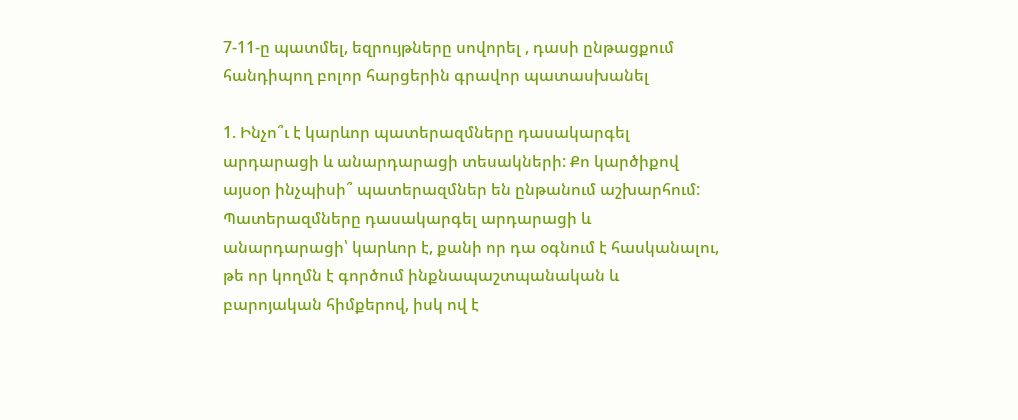7-11-ը պատմել, եզրույթները սովորել , դասի ընթացքում հանդիպող բոլոր հարցերին գրավոր պատասխանել

1. Ինչո՞ւ է կարևոր պատերազմները դասակարգել արդարացի և անարդարացի տեսակների: Քո կարծիքով այսօր ինչպիսի՞ պատերազմներ են ընթանում աշխարհում:
Պատերազմները դասակարգել արդարացի և անարդարացի՝ կարևոր է, քանի որ դա օգնում է հասկանալու, թե որ կողմն է գործում ինքնապաշտպանական և բարոյական հիմքերով, իսկ ով է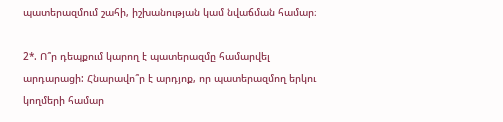պատերազմում շահի, իշխանության կամ նվաճման համար։

2*. Ո՞ր դեպքում կարող է պատերազմը համարվել արդարացի: Հնարավո՞ր է արդյոք, որ պատերազմող երկու կողմերի համար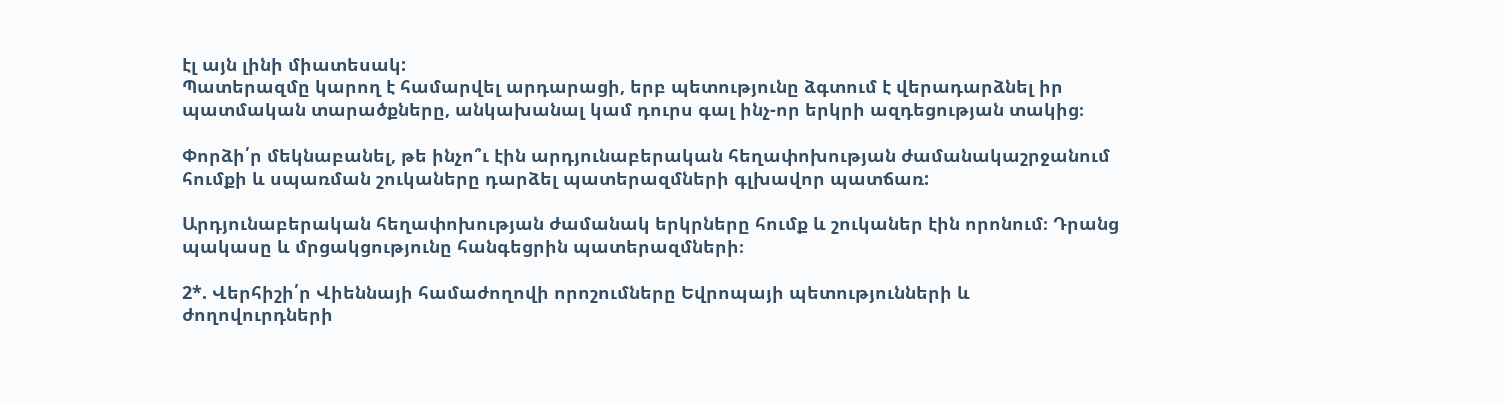էլ այն լինի միատեսակ:
Պատերազմը կարող է համարվել արդարացի, երբ պետությունը ձգտում է վերադարձնել իր պատմական տարածքները, անկախանալ կամ դուրս գալ ինչ-որ երկրի ազդեցության տակից։

Փորձի՛ր մեկնաբանել, թե ինչո՞ւ էին արդյունաբերական հեղափոխության ժամանակաշրջանում հումքի և սպառման շուկաները դարձել պատերազմների գլխավոր պատճառ:

Արդյունաբերական հեղափոխության ժամանակ երկրները հումք և շուկաներ էին որոնում։ Դրանց պակասը և մրցակցությունը հանգեցրին պատերազմների։

2*. Վերհիշի՛ր Վիեննայի համաժողովի որոշումները Եվրոպայի պետությունների և ժողովուրդների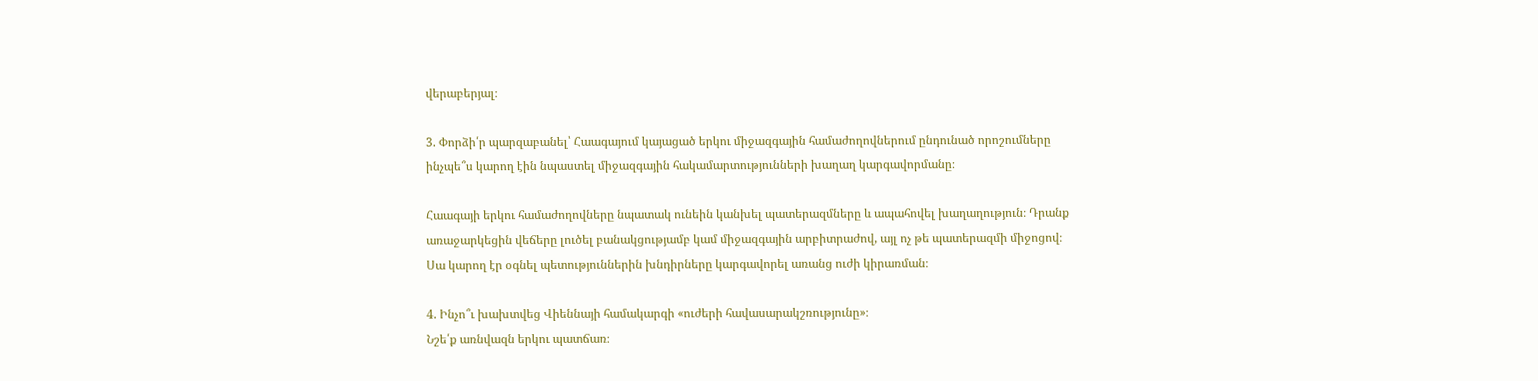վերաբերյալ։

3. Փորձի՛ր պարզաբանել՝ Հաագայում կայացած երկու միջազգային համաժողովներում ընդունած որոշումները ինչպե՞ս կարող էին նպաստել միջազգային հակամարտությունների խաղաղ կարգավորմանը։

Հաագայի երկու համաժողովները նպատակ ունեին կանխել պատերազմները և ապահովել խաղաղություն։ Դրանք առաջարկեցին վեճերը լուծել բանակցությամբ կամ միջազգային արբիտրաժով, այլ ոչ թե պատերազմի միջոցով։ Սա կարող էր օգնել պետություններին խնդիրները կարգավորել առանց ուժի կիրառման։

4. Ինչո՞ւ խախտվեց Վիեննայի համակարգի «ուժերի հավասարակշռությունը»։
Նշե՛ք առնվազն երկու պատճառ։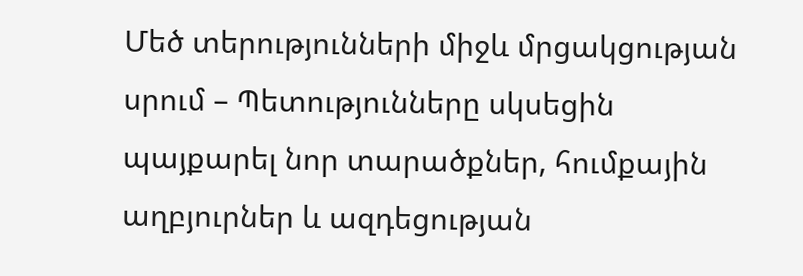Մեծ տերությունների միջև մրցակցության սրում – Պետությունները սկսեցին պայքարել նոր տարածքներ, հումքային աղբյուրներ և ազդեցության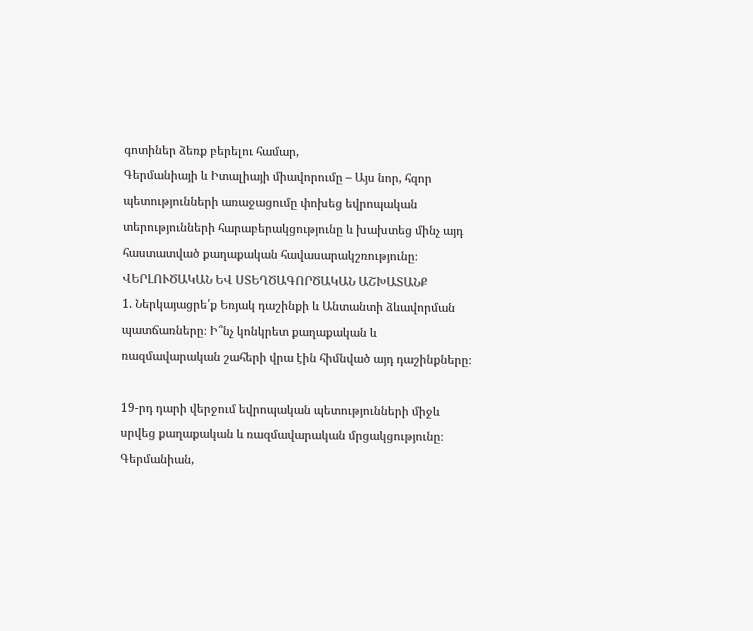գոտիներ ձեռք բերելու համար,
Գերմանիայի և Իտալիայի միավորումը – Այս նոր, հզոր պետությունների առաջացումը փոխեց եվրոպական տերությունների հարաբերակցությունը և խախտեց մինչ այդ հաստատված քաղաքական հավասարակշռությունը։
ՎԵՐԼՈՒԾԱԿԱՆ ԵՎ ՍՏԵՂԾԱԳՈՐԾԱԿԱՆ ԱՇԽԱՏԱՆՔ
1. Ներկայացրե՛ք Եռյակ դաշինքի և Անտանտի ձևավորման պատճառները։ Ի՞նչ կոնկրետ քաղաքական և ռազմավարական շահերի վրա էին հիմնված այդ դաշինքները։

19-րդ դարի վերջում եվրոպական պետությունների միջև սրվեց քաղաքական և ռազմավարական մրցակցությունը։ Գերմանիան,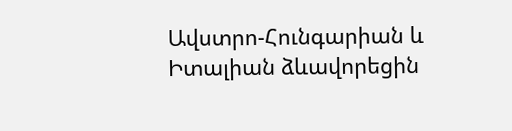Ավստրո-Հունգարիան և Իտալիան ձևավորեցին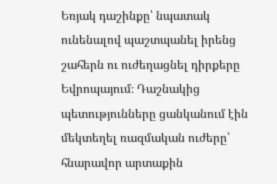Եռյակ դաշինքը՝ նպատակ ունենալով պաշտպանել իրենց շահերն ու ուժեղացնել դիրքերը Եվրոպայում։ Դաշնակից պետությունները ցանկանում էին մեկտեղել ռազմական ուժերը՝ հնարավոր արտաքին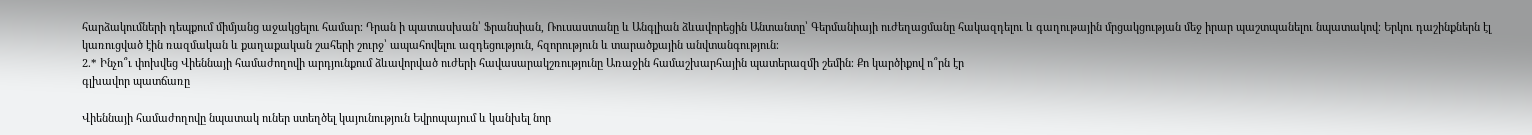հարձակումների դեպքում միմյանց աջակցելու համար։ Դրան ի պատասխան՝ Ֆրանսիան, Ռուսաստանը և Անգլիան ձևավորեցին Անտանտը՝ Գերմանիայի ուժեղացմանը հակազդելու և գաղութային մրցակցության մեջ իրար պաշտպանելու նպատակով։ Երկու դաշինքներն էլ կառուցված էին ռազմական և քաղաքական շահերի շուրջ՝ ապահովելու ազդեցություն, հզորություն և տարածքային անվտանգություն։
2.* Ինչո՞ւ փոխվեց Վիեննայի համաժողովի արդյունքում ձևավորված ուժերի հավասարակշռությունը Առաջին համաշխարհային պատերազմի շեմին։ Քո կարծիքով ո՞րն էր
գլխավոր պատճառը

Վիեննայի համաժողովը նպատակ ուներ ստեղծել կայունություն Եվրոպայում և կանխել նոր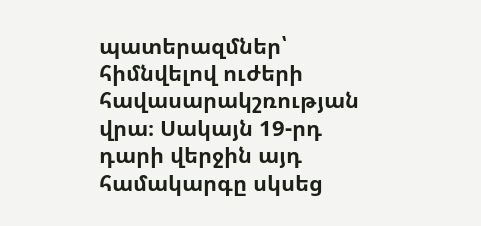պատերազմներ՝ հիմնվելով ուժերի հավասարակշռության վրա։ Սակայն 19-րդ դարի վերջին այդ համակարգը սկսեց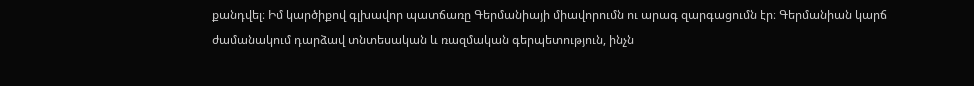քանդվել։ Իմ կարծիքով գլխավոր պատճառը Գերմանիայի միավորումն ու արագ զարգացումն էր։ Գերմանիան կարճ ժամանակում դարձավ տնտեսական և ռազմական գերպետություն, ինչն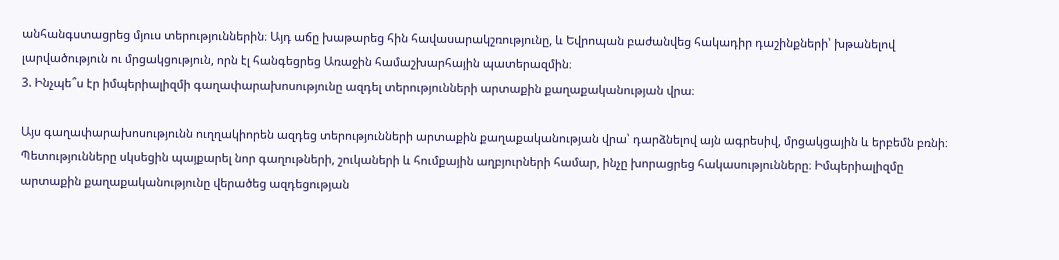անհանգստացրեց մյուս տերություններին։ Այդ աճը խաթարեց հին հավասարակշռությունը, և Եվրոպան բաժանվեց հակադիր դաշինքների՝ խթանելով լարվածություն ու մրցակցություն, որն էլ հանգեցրեց Առաջին համաշխարհային պատերազմին։
3. Ինչպե՞ս էր իմպերիալիզմի գաղափարախոսությունը ազդել տերությունների արտաքին քաղաքականության վրա։

Այս գաղափարախոսությունն ուղղակիորեն ազդեց տերությունների արտաքին քաղաքականության վրա՝ դարձնելով այն ագրեսիվ, մրցակցային և երբեմն բռնի։ Պետությունները սկսեցին պայքարել նոր գաղութների, շուկաների և հումքային աղբյուրների համար, ինչը խորացրեց հակասությունները։ Իմպերիալիզմը արտաքին քաղաքականությունը վերածեց ազդեցության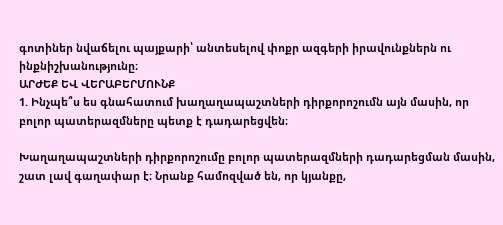գոտիներ նվաճելու պայքարի՝ անտեսելով փոքր ազգերի իրավունքներն ու ինքնիշխանությունը։
ԱՐԺԵՔ ԵՎ ՎԵՐԱԲԵՐՄՈՒՆՔ
1. Ինչպե՞ս ես գնահատում խաղաղապաշտների դիրքորոշումն այն մասին, որ բոլոր պատերազմները պետք է դադարեցվեն։

Խաղաղապաշտների դիրքորոշումը բոլոր պատերազմների դադարեցման մասին, շատ լավ գաղափար է։ Նրանք համոզված են, որ կյանքը,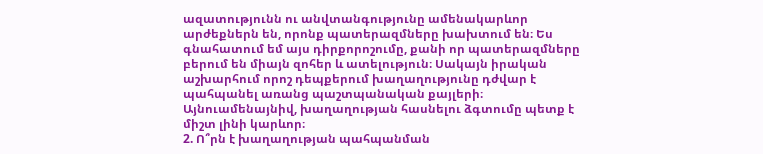ազատությունն ու անվտանգությունը ամենակարևոր արժեքներն են, որոնք պատերազմները խախտում են։ Ես գնահատում եմ այս դիրքորոշումը, քանի որ պատերազմները բերում են միայն զոհեր և ատելություն։ Սակայն իրական աշխարհում որոշ դեպքերում խաղաղությունը դժվար է պահպանել առանց պաշտպանական քայլերի։ Այնուամենայնիվ, խաղաղության հասնելու ձգտումը պետք է միշտ լինի կարևոր։
2. Ո՞րն է խաղաղության պահպանման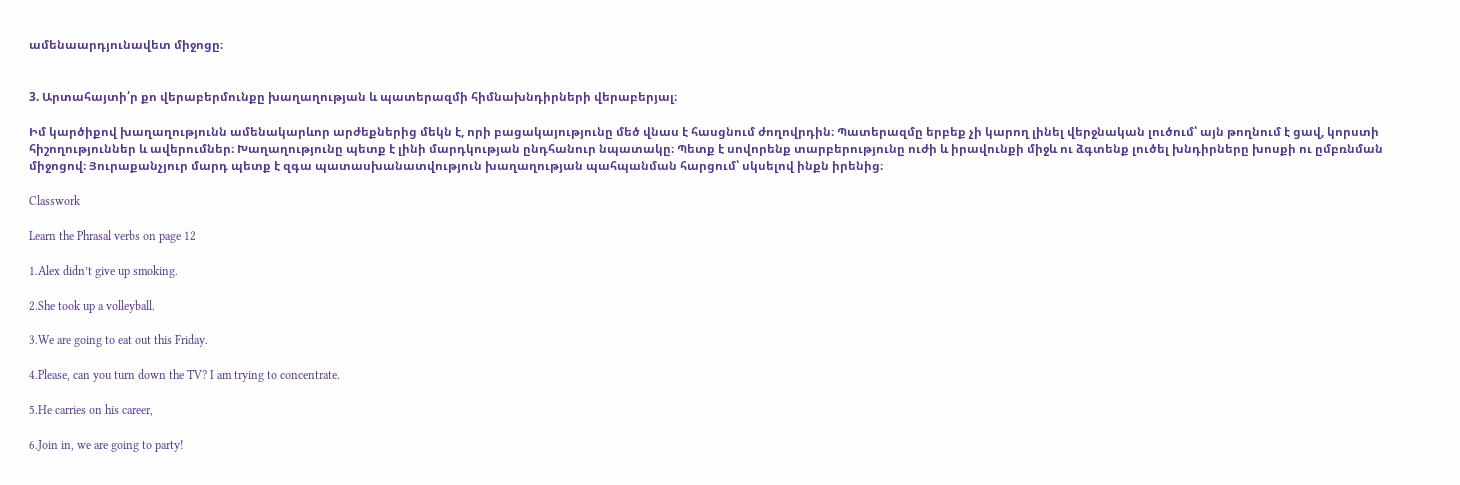ամենաարդյունավետ միջոցը։


3. Արտահայտի՛ր քո վերաբերմունքը խաղաղության և պատերազմի հիմնախնդիրների վերաբերյալ։

Իմ կարծիքով խաղաղությունն ամենակարևոր արժեքներից մեկն է, որի բացակայությունը մեծ վնաս է հասցնում ժողովրդին։ Պատերազմը երբեք չի կարող լինել վերջնական լուծում՝ այն թողնում է ցավ, կորստի հիշողություններ և ավերումներ։ Խաղաղությունը պետք է լինի մարդկության ընդհանուր նպատակը։ Պետք է սովորենք տարբերությունը ուժի և իրավունքի միջև ու ձգտենք լուծել խնդիրները խոսքի ու ըմբռնման միջոցով։ Յուրաքանչյուր մարդ պետք է զգա պատասխանատվություն խաղաղության պահպանման հարցում՝ սկսելով ինքն իրենից։

Classwork

Learn the Phrasal verbs on page 12

1.Alex didn’t give up smoking.

2.She took up a volleyball.

3.We are going to eat out this Friday.

4.Please, can you turn down the TV? I am trying to concentrate.

5.He carries on his career,

6.Join in, we are going to party!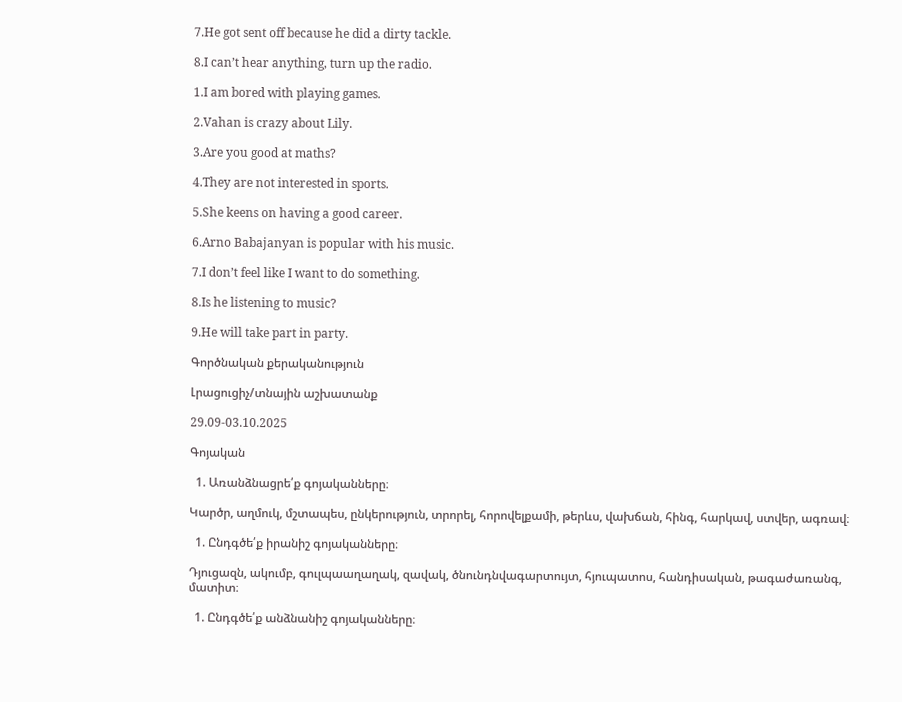7.He got sent off because he did a dirty tackle.

8.I can’t hear anything, turn up the radio.

1.I am bored with playing games.

2.Vahan is crazy about Lily.

3.Are you good at maths?

4.They are not interested in sports.

5.She keens on having a good career.

6.Arno Babajanyan is popular with his music.

7.I don’t feel like I want to do something.

8.Is he listening to music?

9.He will take part in party.

Գործնական քերականություն

Լրացուցիչ/տնային աշխատանք

29.09-03.10.2025

Գոյական

  1. Առանձնացրե՛ք գոյականները։

Կարծր, աղմուկ, մշտապես, ընկերություն, տրորել, հորովելքամի, թերևս, վախճան, հինգ, հարկավ, ստվեր, ագռավ։

  1. Ընդգծե՛ք իրանիշ գոյականները։

Դյուցազն, ակումբ, գուլպաաղաղակ, զավակ, ծնունդնվագարտույտ, հյուպատոս, հանդիսական, թագաժառանգ, մատիտ։

  1. Ընդգծե՛ք անձնանիշ գոյականները։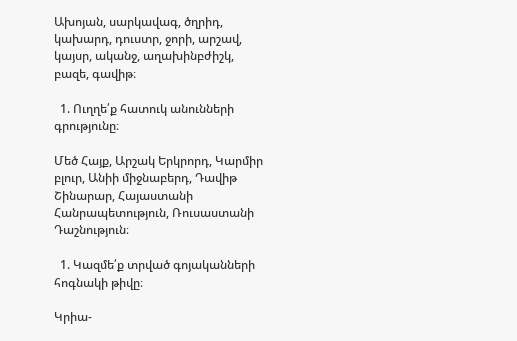Ախոյան, սարկավագ, ծղրիդ, կախարդ, դուստր, ջորի, արշավ, կայսր, ականջ, աղախինբժիշկ, բազե, գավիթ։

  1. Ուղղե՛ք հատուկ անունների գրությունը։

Մեծ Հայք, Արշակ Երկրորդ, Կարմիր բլուր, Անիի միջնաբերդ, Դավիթ Շինարար, Հայաստանի Հանրապետություն, Ռուսաստանի Դաշնություն։

  1. Կազմե՛ք տրված գոյականների հոգնակի թիվը։

Կրիա-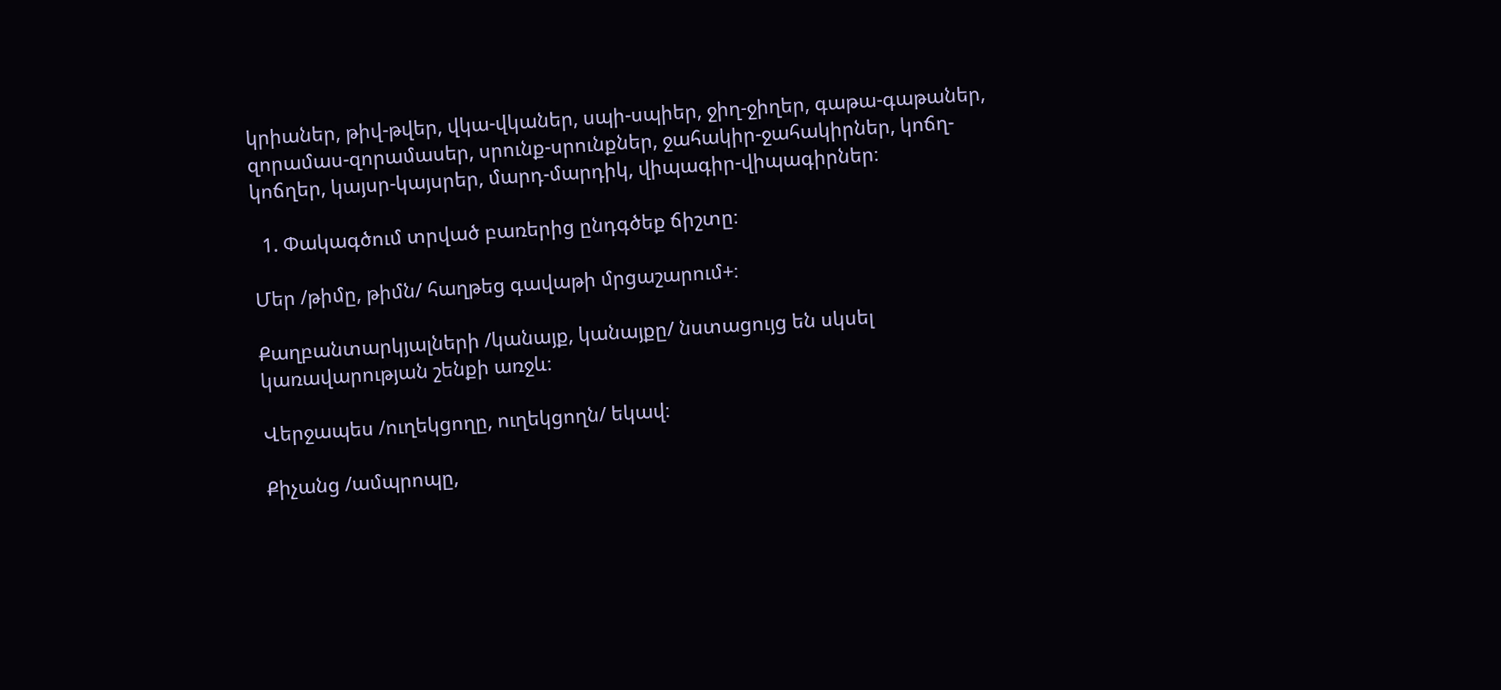կրիաներ, թիվ-թվեր, վկա-վկաներ, սպի-սպիեր, ջիղ-ջիղեր, գաթա-գաթաներ, զորամաս-զորամասեր, սրունք-սրունքներ, ջահակիր-ջահակիրներ, կոճղ-կոճղեր, կայսր-կայսրեր, մարդ-մարդիկ, վիպագիր-վիպագիրներ։

  1. Փակագծում տրված բառերից ընդգծեք ճիշտը։

Մեր /թիմը, թիմն/ հաղթեց գավաթի մրցաշարում+։

Քաղբանտարկյալների /կանայք, կանայքը/ նստացույց են սկսել կառավարության շենքի առջև։

Վերջապես /ուղեկցողը, ուղեկցողն/ եկավ։

Քիչանց /ամպրոպը,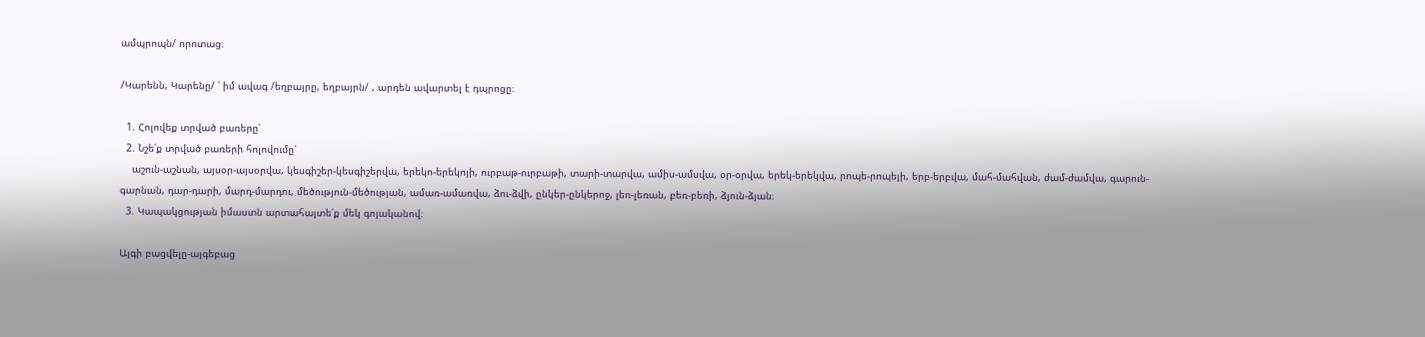ամպրոպն/ որոտաց։

/Կարենն, Կարենը/ ՝ իմ ավագ /եղբայրը, եղբայրն/ , արդեն ավարտել է դպրոցը։

  1. Հոլովեք տրված բառերը՝
  2. Նշե՛ք տրված բառերի հոլովումը՝
    աշուն-աշնան, այսօր-այսօրվա, կեսգիշեր-կեսգիշերվա, երեկո-երեկոյի, ուրբաթ-ուրբաթի, տարի-տարվա, ամիս-ամսվա, օր-օրվա, երեկ-երեկվա, րոպե-րոպեյի, երբ-երբվա, մահ-մահվան, ժամ-ժամվա, գարուն-գարնան, դար-դարի, մարդ-մարդու, մեծություն-մեծության, ամառ-ամառվա, ձու-ձվի, ընկեր-ընկերոջ, լեռ-լեռան, բեռ-բեռի, ձյուն-ձյան։
  3. Կապակցության իմաստն արտահայտե՛ք մեկ գոյականով։

Այգի բացվելը-այգեբաց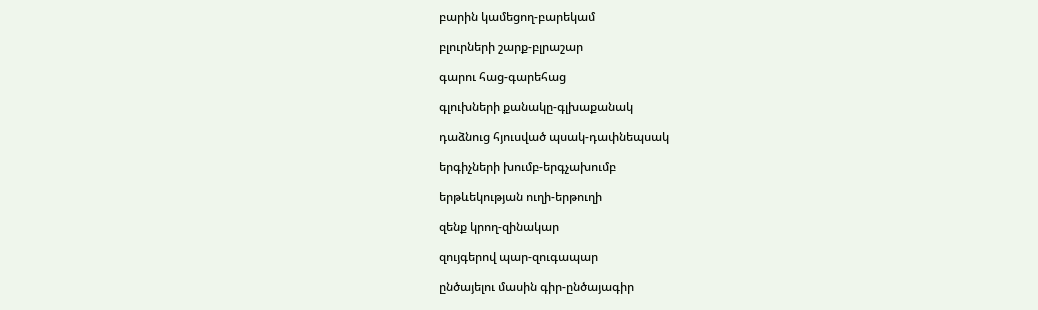բարին կամեցող-բարեկամ

բլուրների շարք-բլրաշար

գարու հաց-գարեհաց

գլուխների քանակը-գլխաքանակ

դաձնուց հյուսված պսակ-դափնեպսակ

երգիչների խումբ-երգչախումբ

երթևեկության ուղի-երթուղի

զենք կրող-զինակար

զույգերով պար-զուգապար

ընծայելու մասին գիր-ընծայագիր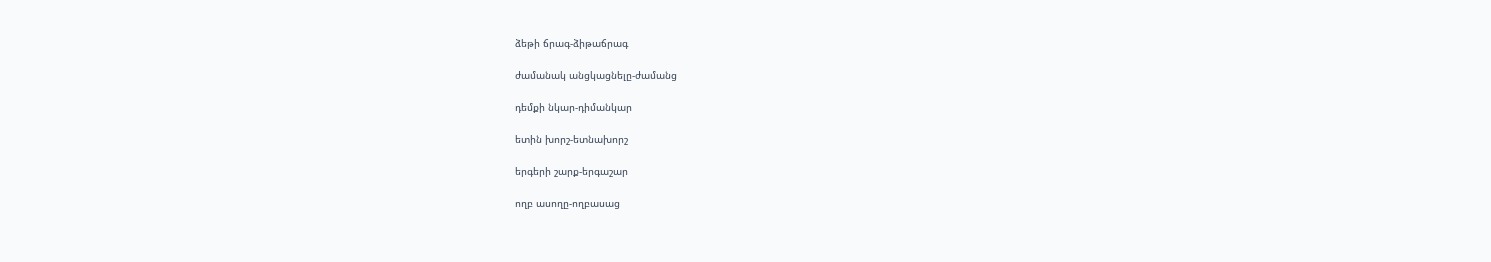ձեթի ճրագ-ձիթաճրագ

ժամանակ անցկացնելը-ժամանց

դեմքի նկար-դիմանկար

ետին խորշ-ետնախորշ

երգերի շարք-երգաշար

ողբ ասողը-ողբասաց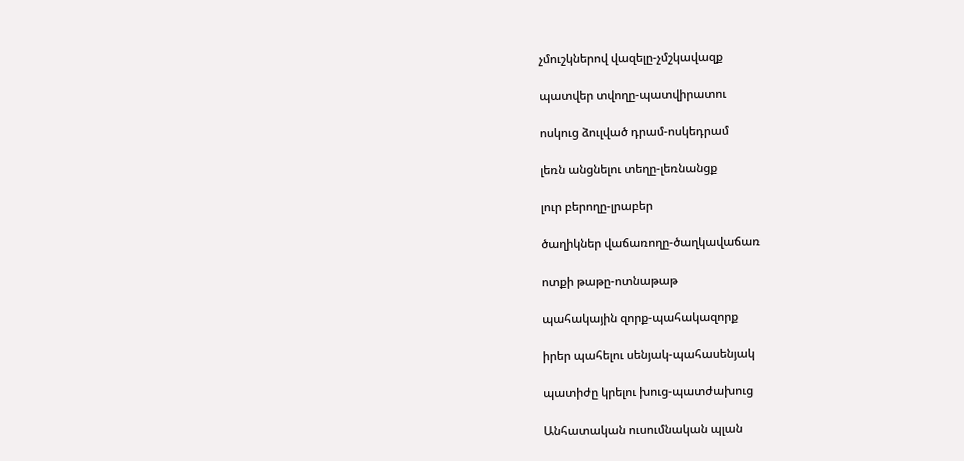չմուշկներով վազելը-չմշկավազք

պատվեր տվողը-պատվիրատու

ոսկուց ձուլված դրամ-ոսկեդրամ

լեռն անցնելու տեղը-լեռնանցք

լուր բերողը-լրաբեր

ծաղիկներ վաճառողը-ծաղկավաճառ

ոտքի թաթը-ոտնաթաթ

պահակային զորք-պահակազորք

իրեր պահելու սենյակ-պահասենյակ

պատիժը կրելու խուց-պատժախուց

Անհատական ուսումնական պլան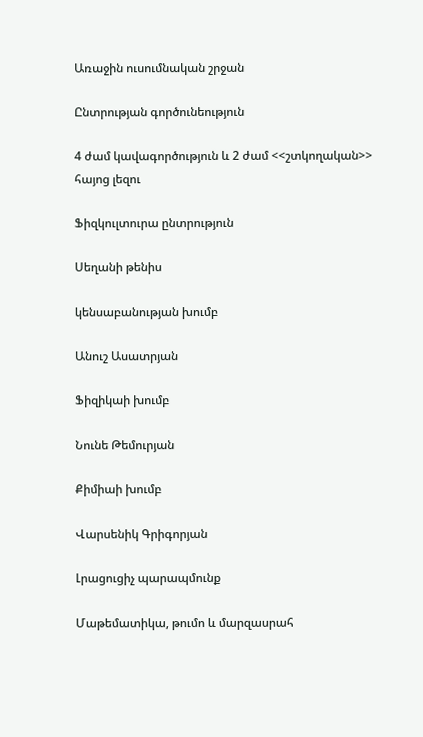Առաջին ուսումնական շրջան

Ընտրության գործունեություն

4 ժամ կավագործություն և 2 ժամ <<շտկողական>> հայոց լեզու

Ֆիզկուլտուրա ընտրություն

Սեղանի թենիս

կենսաբանության խումբ

Անուշ Ասատրյան

Ֆիզիկաի խումբ

Նունե Թեմուրյան

Քիմիաի խումբ

Վարսենիկ Գրիգորյան

Լրացուցիչ պարապմունք

Մաթեմատիկա, թումո և մարզասրահ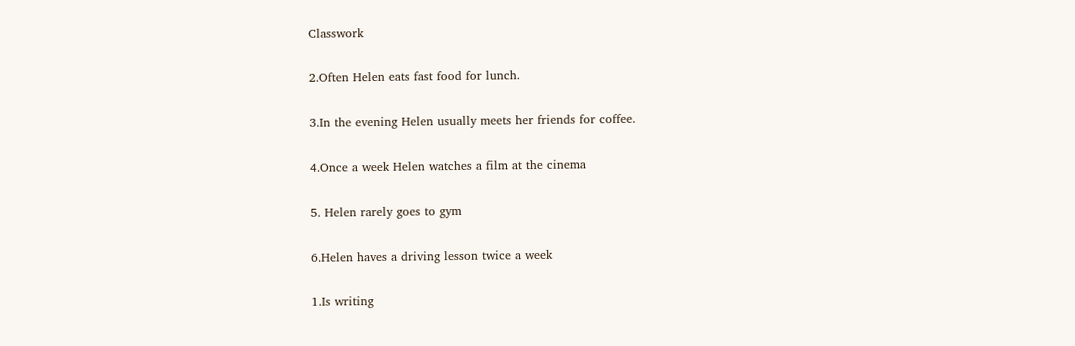Classwork

2.Often Helen eats fast food for lunch.

3.In the evening Helen usually meets her friends for coffee.

4.Once a week Helen watches a film at the cinema

5. Helen rarely goes to gym

6.Helen haves a driving lesson twice a week

1.Is writing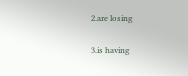2.are losing

3.is having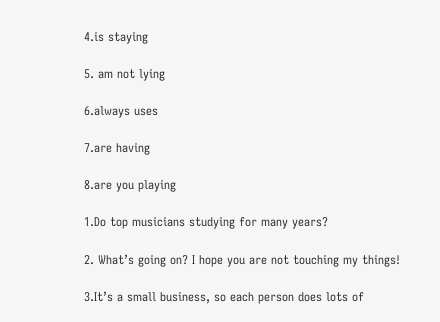4.is staying

5. am not lying

6.always uses

7.are having

8.are you playing

1.Do top musicians studying for many years?

2. What’s going on? I hope you are not touching my things!

3.It’s a small business, so each person does lots of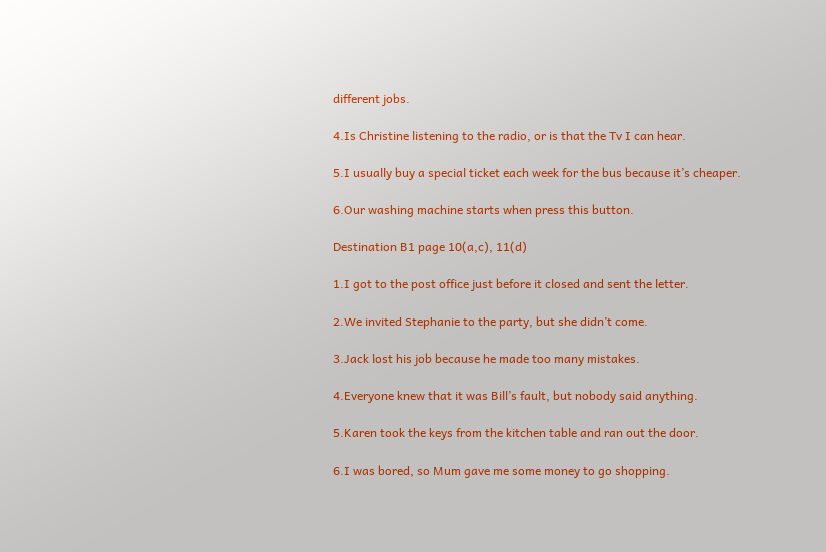different jobs.

4.Is Christine listening to the radio, or is that the Tv I can hear.

5.I usually buy a special ticket each week for the bus because it’s cheaper.

6.Our washing machine starts when press this button.

Destination B1 page 10(a,c), 11(d)

1.I got to the post office just before it closed and sent the letter.

2.We invited Stephanie to the party, but she didn’t come.

3.Jack lost his job because he made too many mistakes.

4.Everyone knew that it was Bill’s fault, but nobody said anything.

5.Karen took the keys from the kitchen table and ran out the door.

6.I was bored, so Mum gave me some money to go shopping.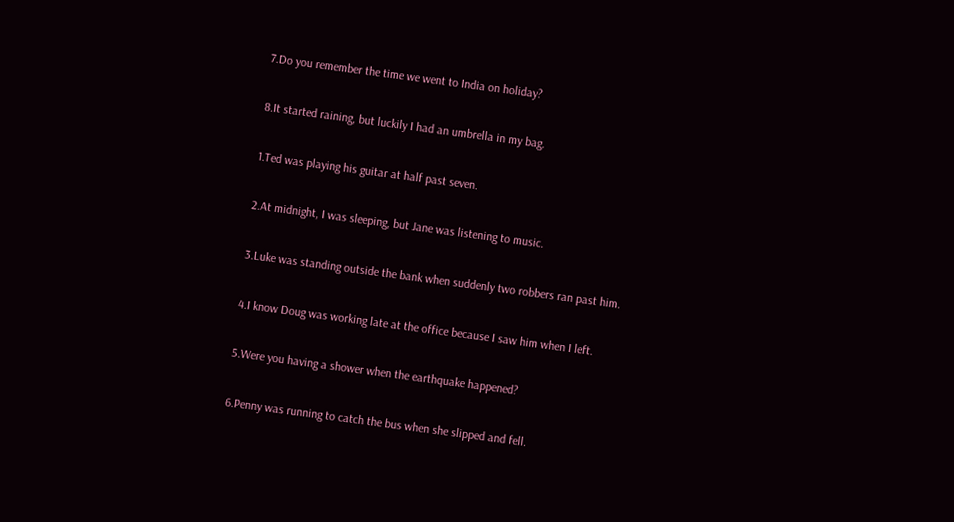7.Do you remember the time we went to India on holiday?

8.It started raining, but luckily I had an umbrella in my bag.

1.Ted was playing his guitar at half past seven.

2.At midnight, I was sleeping, but Jane was listening to music.

3.Luke was standing outside the bank when suddenly two robbers ran past him.

4.I know Doug was working late at the office because I saw him when I left.

5.Were you having a shower when the earthquake happened?

6.Penny was running to catch the bus when she slipped and fell.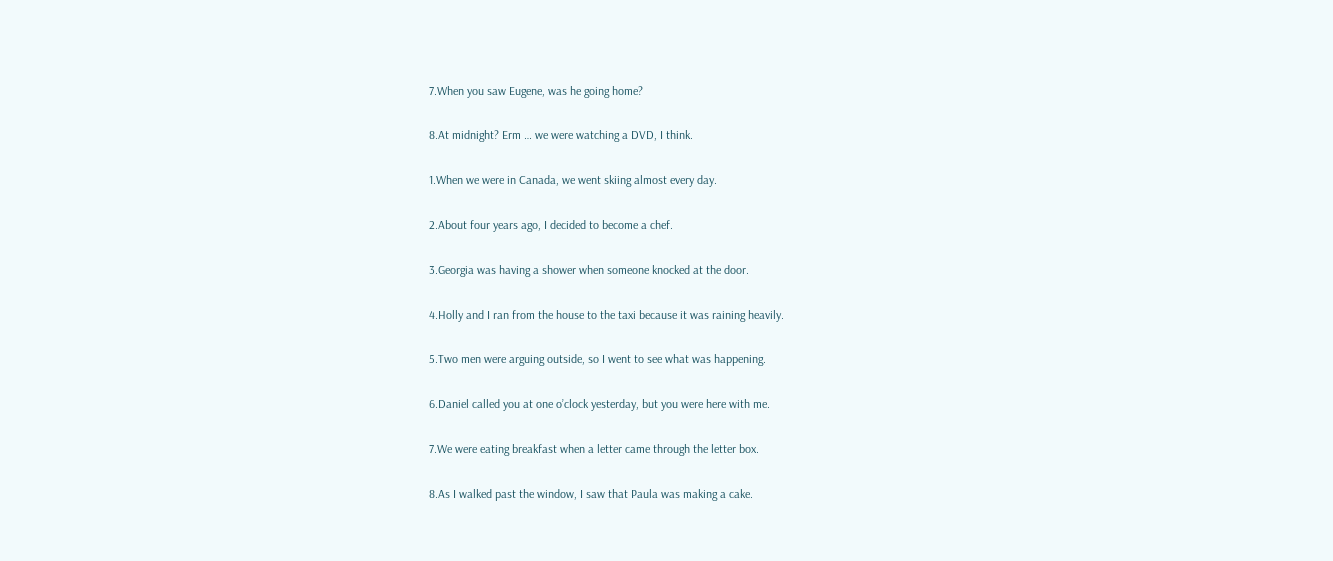7.When you saw Eugene, was he going home?

8.At midnight? Erm … we were watching a DVD, I think.

1.When we were in Canada, we went skiing almost every day.

2.About four years ago, I decided to become a chef.

3.Georgia was having a shower when someone knocked at the door.

4.Holly and I ran from the house to the taxi because it was raining heavily.

5.Two men were arguing outside, so I went to see what was happening.

6.Daniel called you at one o’clock yesterday, but you were here with me.

7.We were eating breakfast when a letter came through the letter box.

8.As I walked past the window, I saw that Paula was making a cake.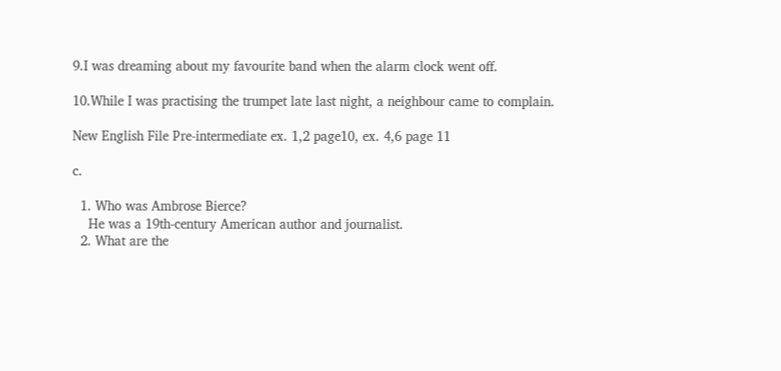9.I was dreaming about my favourite band when the alarm clock went off.

10.While I was practising the trumpet late last night, a neighbour came to complain.

New English File Pre-intermediate ex. 1,2 page10, ex. 4,6 page 11

c.

  1. Who was Ambrose Bierce?
    He was a 19th-century American author and journalist.
  2. What are the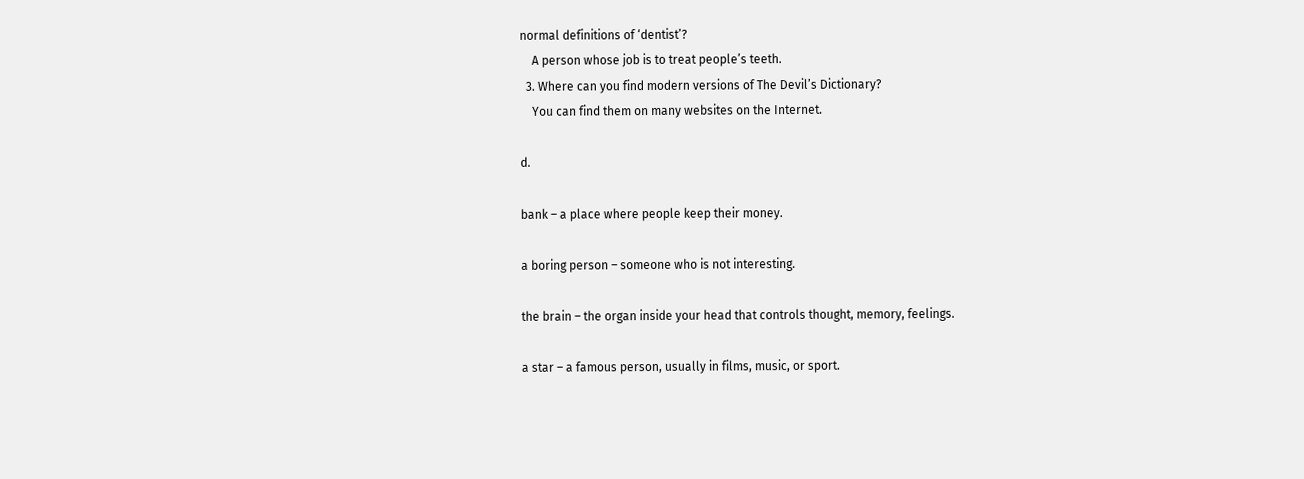normal definitions of ‘dentist’?
    A person whose job is to treat people’s teeth.
  3. Where can you find modern versions of The Devil’s Dictionary?
    You can find them on many websites on the Internet.

d.

bank – a place where people keep their money.

a boring person – someone who is not interesting.

the brain – the organ inside your head that controls thought, memory, feelings.

a star – a famous person, usually in films, music, or sport.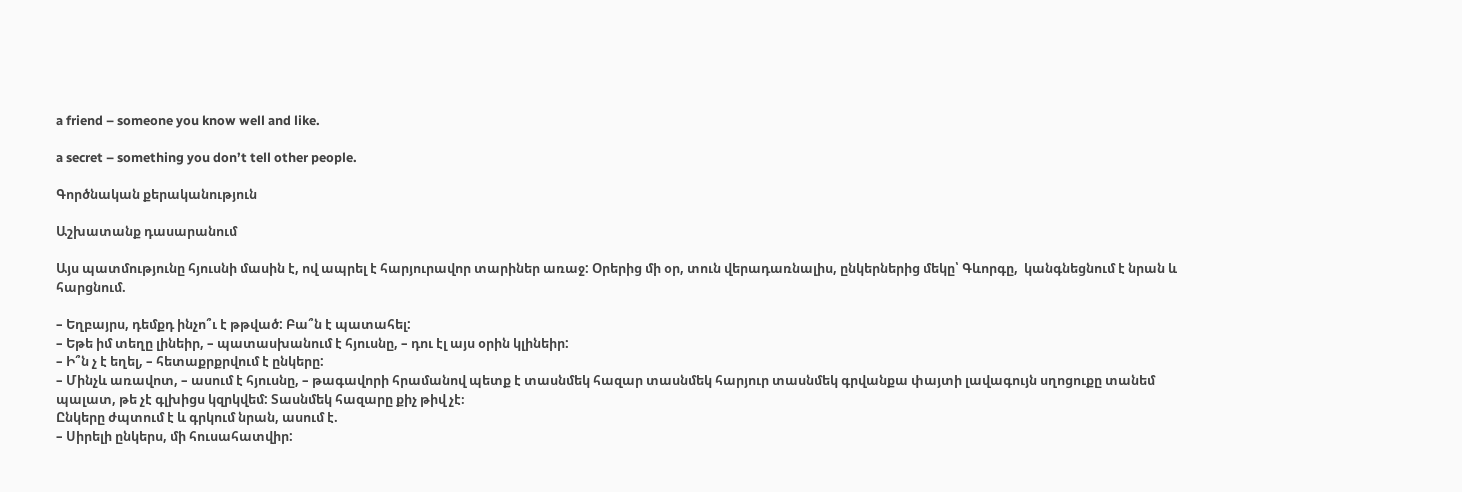a friend – someone you know well and like.

a secret – something you don’t tell other people.

Գործնական քերականություն

Աշխատանք դասարանում

Այս պատմությունը հյուսնի մասին է, ով ապրել է հարյուրավոր տարիներ առաջ: Օրերից մի օր, տուն վերադառնալիս, ընկերներից մեկը՝ Գևորգը,  կանգնեցնում է նրան և հարցնում.

– Եղբայրս, դեմքդ ինչո՞ւ է թթված: Բա՞ն է պատահել:
– Եթե իմ տեղը լինեիր, – պատասխանում է հյուսնը, – դու էլ այս օրին կլինեիր:
– Ի՞ն չ է եղել, – հետաքրքրվում է ընկերը:
– Մինչև առավոտ, – ասում է հյուսնը, – թագավորի հրամանով պետք է տասնմեկ հազար տասնմեկ հարյուր տասնմեկ գրվանքա փայտի լավագույն սղոցուքը տանեմ պալատ, թե չէ գլխիցս կզրկվեմ: Տասնմեկ հազարը քիչ թիվ չէ։
Ընկերը ժպտում է և գրկում նրան, ասում է.
– Սիրելի ընկերս, մի հուսահատվիր: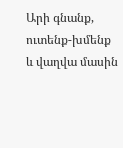Արի գնանք, ուտենք-խմենք և վաղվա մասին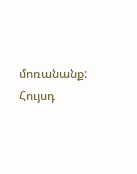մոռանանք: Հույսդ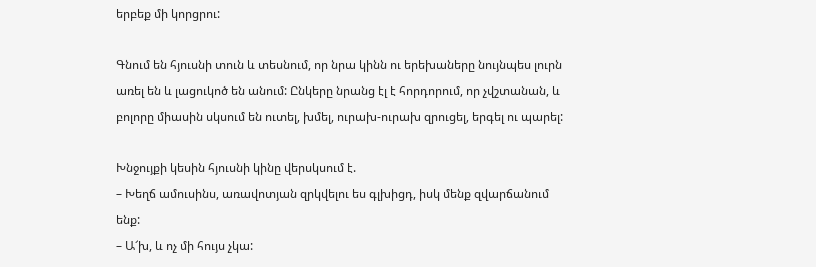երբեք մի կորցրու:

Գնում են հյուսնի տուն և տեսնում, որ նրա կինն ու երեխաները նույնպես լուրն առել են և լացուկոծ են անում: Ընկերը նրանց էլ է հորդորում, որ չվշտանան, և բոլորը միասին սկսում են ուտել, խմել, ուրախ-ուրախ զրուցել, երգել ու պարել:

Խնջույքի կեսին հյուսնի կինը վերսկսում է.
– Խեղճ ամուսինս, առավոտյան զրկվելու ես գլխիցդ, իսկ մենք զվարճանում ենք:
– Ա՜խ, և ոչ մի հույս չկա: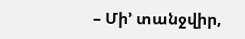– Մի’ տանջվիր,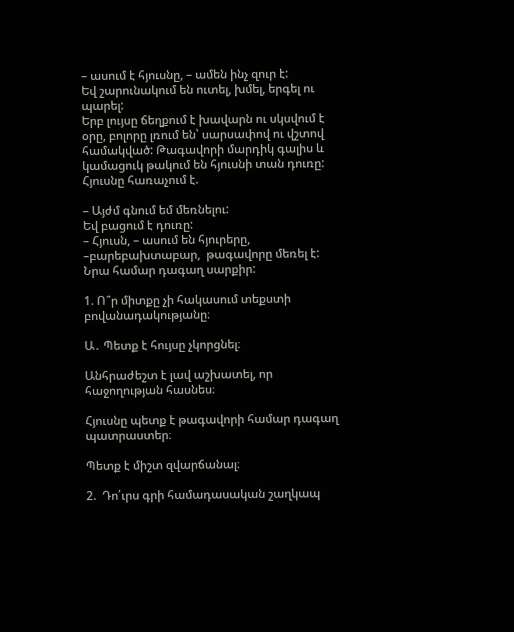– ասում է հյուսնը, – ամեն ինչ զուր է:
Եվ շարունակում են ուտել, խմել, երգել ու պարել:
Երբ լույսը ճեղքում է խավարն ու սկսվում է օրը, բոլորը լռում են՝ սարսափով ու վշտով համակված: Թագավորի մարդիկ գալիս և կամացուկ թակում են հյուսնի տան դուռը:
Հյուսնը հառաչում է.

– Այժմ գնում եմ մեռնելու:
Եվ բացում է դուռը:
– Հյուսն, – ասում են հյուրերը, –բարեբախտաբար,  թագավորը մեռել է:
Նրա համար դագաղ սարքիր:

1. Ո՞ր միտքը չի հակասում տեքստի բովանադակությանը։

Ա․ Պետք է հույսը չկորցնել։

Անհրաժեշտ է լավ աշխատել, որ հաջողության հասնես։

Հյուսնը պետք է թագավորի համար դագաղ պատրաստեր։

Պետք է միշտ զվարճանալ։

2.  Դո՛ւրս գրի համադասական շաղկապ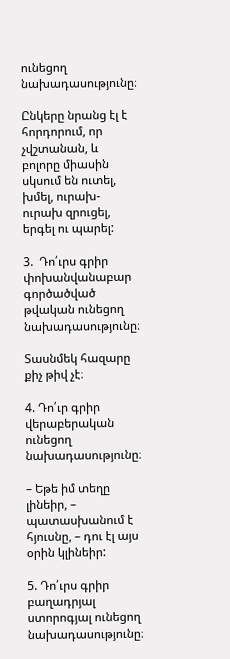ունեցող նախադասությունը։

Ընկերը նրանց էլ է հորդորում, որ չվշտանան, և բոլորը միասին սկսում են ուտել, խմել, ուրախ-ուրախ զրուցել, երգել ու պարել:

3.  Դո՛ւրս գրիր  փոխանվանաբար գործածված թվական ունեցող նախադասությունը։

Տասնմեկ հազարը քիչ թիվ չէ։

4. Դո՛ւր գրիր վերաբերական ունեցող նախադասությունը։

– Եթե իմ տեղը լինեիր, – պատասխանում է հյուսնը, – դու էլ այս օրին կլինեիր:

5. Դո՛ւրս գրիր բաղադրյալ ստորոգյալ ունեցող նախադասությունը։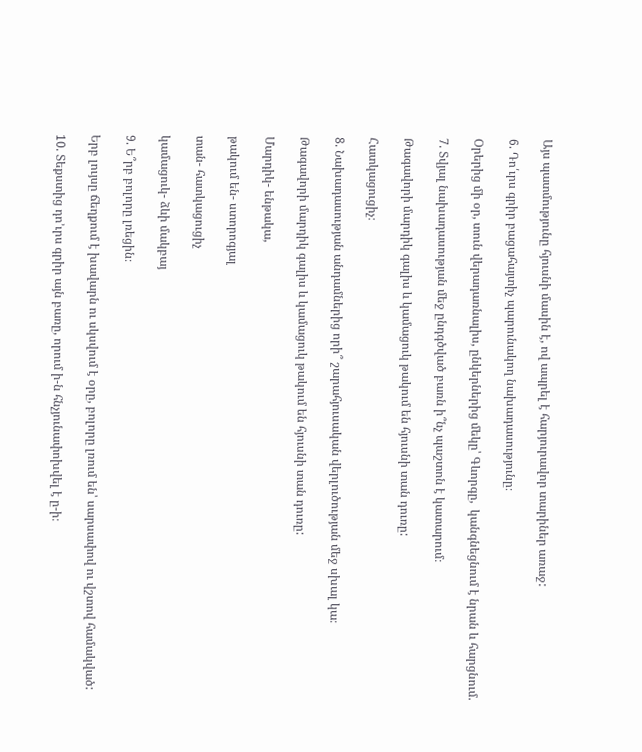Այս պատմությունը հյուսնի մասին է, ով ապրել է հարյուրավոր տարիներ առաջ:

6. Դո՛ւրս գրիր բացահայտիչ պարունակող նախադասությունը։

Օրերից մի օր, տուն վերադառնալիս, ընկերներից մեկը՝ Գևորգը,  կանգնեցնում է նրան և հարցնում.

7. Տվյալ նախադասության մեջ ընդգծված բառն ի՞նչ պաշտոն է կատարում։

Թագավորի մարդիկ գալիս և կամացուկ թակում են հյուսնի տան դուռը:

Հատկացուցիչ։

8. Նախադասության անդամներից որի՞ շարահյուսական վերլուծության մեջ սխալ կա։

Թագավորի մարդիկ գալիս և կամացուկ թակում են հյուսնի տան դուռը:

Մարդիկ- ենթակա,

թակում են- ստորոգյալ

տան- հատկացուցիչ

կամացուկ- ձևի մակբայ

9. Ե՞րբ բոլորը լռեցին։

Երբ լույսը ճեղքում է խավարն ու սկսվում է օրը, բոլորը լռում են՝ սարսափով ու վշտով համակված:

10. Տեքստից դո’ւրս գրիր այն բառը, որում ի-ն հնչյունափոխվել է ը-ի։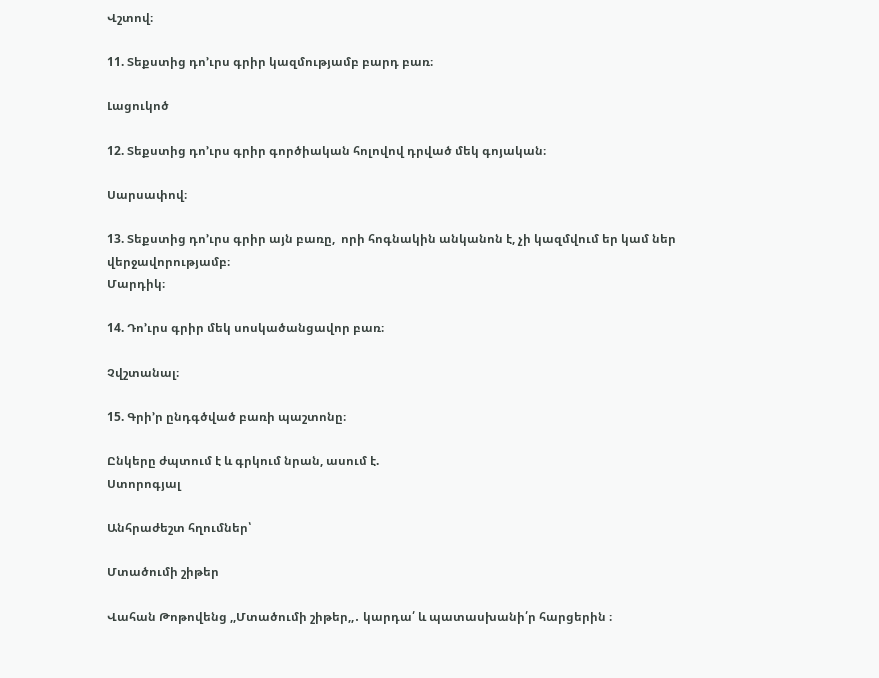Վշտով։

11. Տեքստից դո’ւրս գրիր կազմությամբ բարդ բառ։

Լացուկոծ

12. Տեքստից դո’ւրս գրիր գործիական հոլովով դրված մեկ գոյական։

Սարսափով։

13. Տեքստից դո’ւրս գրիր այն բառը,  որի հոգնակին անկանոն է, չի կազմվում եր կամ ներ վերջավորությամբ։
Մարդիկ։

14. Դո’ւրս գրիր մեկ սոսկածանցավոր բառ։

Չվշտանալ։

15. Գրի’ր ընդգծված բառի պաշտոնը։

Ընկերը ժպտում է և գրկում նրան, ասում է.
Ստորոգյալ

Անհրաժեշտ հղումներ՝

Մտածումի շիթեր

Վահան Թոթովենց ,,Մտածումի շիթեր,,․ կարդա՛ և պատասխանի՛ր հարցերին ։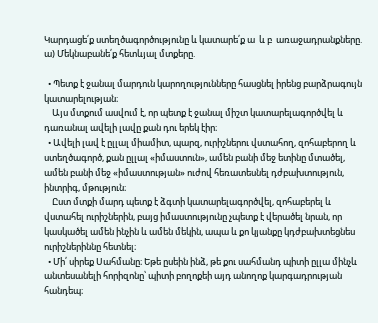Կարդացե՛ք ստեղծագործությունը և կատարե՛ք ա  և բ  առաջադրանքները.
ա) Մեկնաբանե՛ք հետևյալ մտքերը.

  • Պետք է ջանալ մարդուն կարողությունները հասցնել իրենց բարձրագույն կատարելության։
    Այս մտքում ասվում է, որ պետք է ջանալ միշտ կատարելագործվել և դառանալ ավելի լավը քան դու երեկ էիր։
  • Ավելի լավ է ըլլալ միամիտ, պարզ, ուրիշներու վստահող, զոհաբերող և ստեղծագործ, քան ըլլալ «իմաստուն», ամեն բանի մեջ ետինը մտածել, ամեն բանի մեջ «իմաստության» ուժով հեռատեսնել դժբախտություն, ինտրիգ, մթություն։
    Ըստ մտքի մարդ պետք է ձգտի կատարելագործվել, զոհաբերել և վստահել ուրիշներին, բայց իմաստությունը չպետք է վերածել նրան, որ կասկածել ամեն ինչին և ամեն մեկին, ապա և քո կյանքը կդժբախտեցնես ուրիշներիննը հետնել։
  • Մի՛ սիրեք Սահմանը։ Եթե ըսեին ինձ, թե քու սահմանդ պիտի ըլլա մինչև անտեսանելի հորիզոնը՝ պիտի բողոքեի այդ անողոք կարգադրության հանդեպ։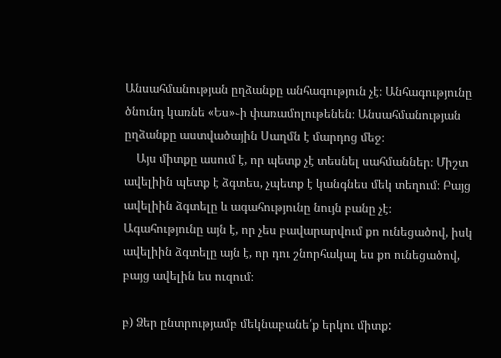Անսահմանության ըղձանքը անհագություն չէ։ Անհագությունը ծնունդ կառնե «Ես»֊ի փառամոլութենեն։ Անսահմանության ըղձանքը աստվածային Սաղմն է մարդոց մեջ։
    Այս միտքը ասում է, որ պետք չէ տեսնել սահմաններ։ Միշտ ավելիին պետք է ձգտես, չպետք է կանգնես մեկ տեղում։ Բայց ավելիին ձգտելը և ագահությունը նույն բանը չէ։ Ագահությունը այն է, որ չես բավարարվում քո ունեցածով, իսկ ավելիին ձգտելը այն է, որ դու շնորհակալ ես քո ունեցածով, բայց ավելին ես ուզում։

բ) Ձեր ընտրությամբ մեկնաբանե՛ք երկու միտք: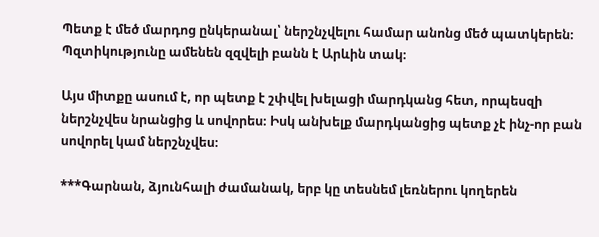Պետք է մեծ մարդոց ընկերանալ՝ ներշնչվելու համար անոնց մեծ պատկերեն։ Պզտիկությունը ամենեն զզվելի բանն է Արևին տակ։

Այս միտքը ասում է, որ պետք է շփվել խելացի մարդկանց հետ, որպեսզի ներշնչվես նրանցից և սովորես։ Իսկ անխելք մարդկանցից պետք չէ ինչ-որ բան սովորել կամ ներշնչվես։

***Գարնան, ձյունհալի ժամանակ, երբ կը տեսնեմ լեռներու կողերեն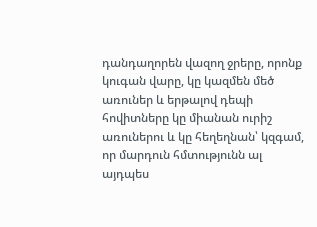դանդաղորեն վազող ջրերը, որոնք կուգան վարը, կը կազմեն մեծ առուներ և երթալով դեպի հովիտները կը միանան ուրիշ առուներու և կը հեղեղնան՝ կզգամ, որ մարդուն հմտությունն ալ այդպես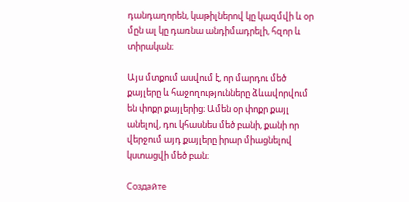դանդաղորեն, կաթիլներով կը կազմվի և օր մըն ալ կը դառնա անդիմադրելի, հզոր և տիրական։

Այս մտքում ասվում է, որ մարդու մեծ քայլերը և հաջողությունները ձևավորվում են փոքր քայլերից։ Ամեն օր փոքր քայլ անելով, դու կհասնես մեծ բանի, քանի որ վերջում այդ քայլերը իրար միացնելով կստացվի մեծ բան։

Создайте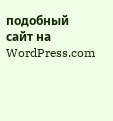подобный сайт на WordPress.com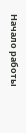Начало работы